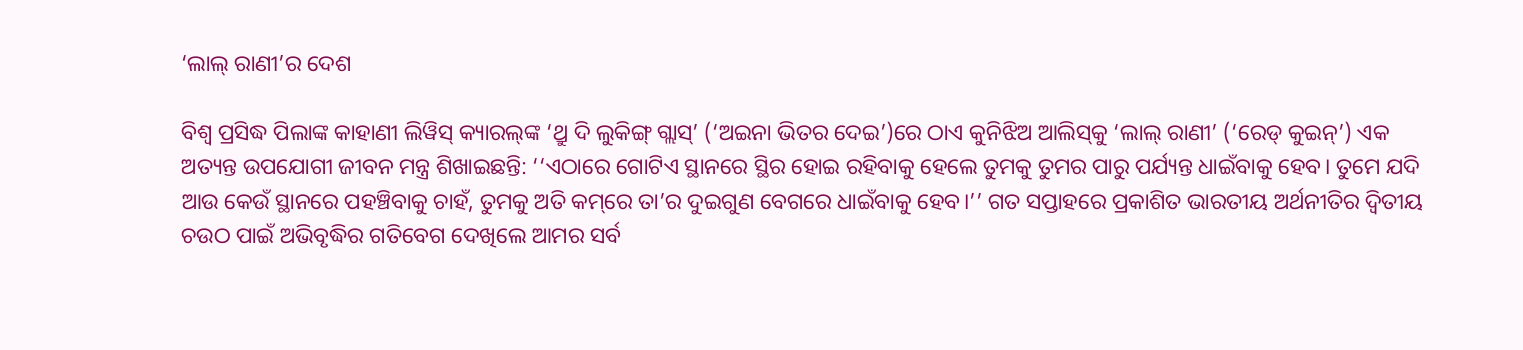‘ଲାଲ୍‌ ରାଣୀ’ର ଦେଶ

ବିଶ୍ବ ପ୍ରସିଦ୍ଧ ପିଲାଙ୍କ କାହାଣୀ ଲିୱିସ୍ କ୍ୟାରଲ୍‌ଙ୍କ ‘ଥ୍ରୁ ଦି ଲୁକିଙ୍ଗ୍ ଗ୍ଲାସ୍’ (‘ଅଇନା ଭିତର ଦେଇ’)ରେ ଠାଏ କୁନିଝିଅ ଆଲିସ୍‌କୁ ‘ଲାଲ୍ ରାଣୀ’ (‘ରେଡ୍ କୁଇନ୍’) ଏକ ଅତ୍ୟନ୍ତ ଉପଯୋଗୀ ଜୀବନ ମନ୍ତ୍ର ଶିଖାଇଛନ୍ତି: ‘‘ଏଠାରେ ଗୋଟିଏ ସ୍ଥାନରେ ସ୍ଥିର ହୋଇ ରହିବାକୁ ହେଲେ ତୁମକୁ ତୁମର ପାରୁ ପର୍ଯ୍ୟନ୍ତ ଧାଇଁବାକୁ ହେବ। ତୁମେ ଯଦି ଆଉ କେଉଁ ସ୍ଥାନରେ ପହଞ୍ଚିବାକୁ ଚାହଁ, ତୁମକୁ ଅତି କମ୍‌ରେ ତା’ର ଦୁଇଗୁଣ ବେଗରେ ଧାଇଁବାକୁ ହେବ।’’ ଗତ ସପ୍ତାହରେ ପ୍ରକାଶିତ ଭାରତୀୟ ଅର୍ଥନୀତିର ଦ୍ବିତୀୟ ଚଉଠ ପାଇଁ ଅଭିବୃଦ୍ଧିର ଗତିବେଗ ଦେଖିଲେ ଆମର ସର୍ବ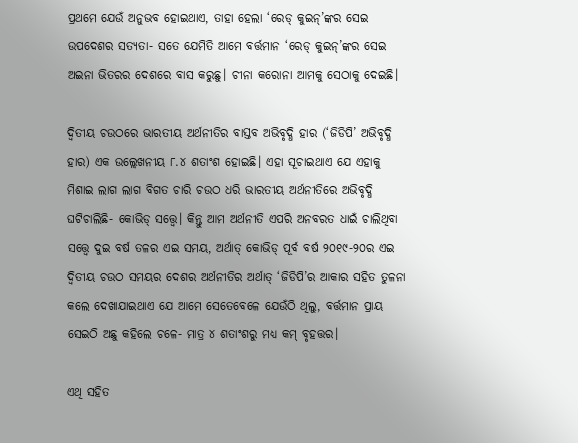ପ୍ରଥମେ ଯେଉଁ ଅନୁଭବ ହୋଇଥାଏ, ତାହା ହେଲା ‘ରେଡ୍‌ କୁଇନ୍’ଙ୍କର ସେଇ ଉପଦେଶର ସତ୍ୟତା- ସତେ ଯେମିତି ଆମେ ବର୍ତ୍ତମାନ ‘ରେଡ୍‌ କୁଇନ୍’ଙ୍କର ସେଇ ଅଇନା ଭିତରର ଦେଶରେ ବାସ କରୁଛୁ। ଚୀନା କରୋନା ଆମକୁ ସେଠାକୁ ଦେଇଛି।

ଦ୍ବିତୀୟ ଚଉଠରେ ଭାରତୀୟ ଅର୍ଥନୀତିର ବାସ୍ତବ ଅଭିବୃଦ୍ଧି ହାର (‘ଜିଡିପି’ ଅଭିବୃଦ୍ଧି ହାର) ଏକ ଉଲ୍ଲେଖନୀୟ ୮.୪ ଶତାଂଶ ହୋଇଛି। ଏହା ସୂଚାଇଥାଏ ଯେ ଏହାକୁ ମିଶାଇ ଲାଗ ଲାଗ ବିଗତ ଚାରି ଚଉଠ ଧରି ଭାରତୀୟ ଅର୍ଥନୀତିରେ ଅଭିବୃଦ୍ଧି ଘଟିଚାଲିଛି- କୋଭିଡ୍ ସତ୍ତ୍ବେ। କିନ୍ତୁ ଆମ ଅର୍ଥନୀତି ଏପରି ଅନବରତ ଧାଇଁ ଚାଲିଥିବା ସତ୍ତ୍ବେ ଦୁଇ ବର୍ଷ ତଳର ଏଇ ସମୟ, ଅର୍ଥାତ୍ କୋଭିଡ୍ ପୂର୍ବ ବର୍ଷ ୨୦୧୯-୨୦ର ଏଇ ଦ୍ବିତୀୟ ଚଉଠ ସମୟର ଦେଶର ଅର୍ଥନୀତିର ଅର୍ଥାତ୍ ‘ଜିଡିପି’ର ଆକାର ସହିତ ତୁଳନା କଲେ ଦେଖାଯାଇଥାଏ ଯେ ଆମେ ସେତେବେଳେ ଯେଉଁଠି ଥିଲୁ, ବର୍ତ୍ତମାନ ପ୍ରାୟ ସେଇଠି ଅଛୁ କହିଲେ ଚଳେ- ମାତ୍ର ୪ ଶତାଂଶରୁ ମଧ୍ୟ କମ୍ ବୃହତ୍ତର।

ଏଥି ସହିତ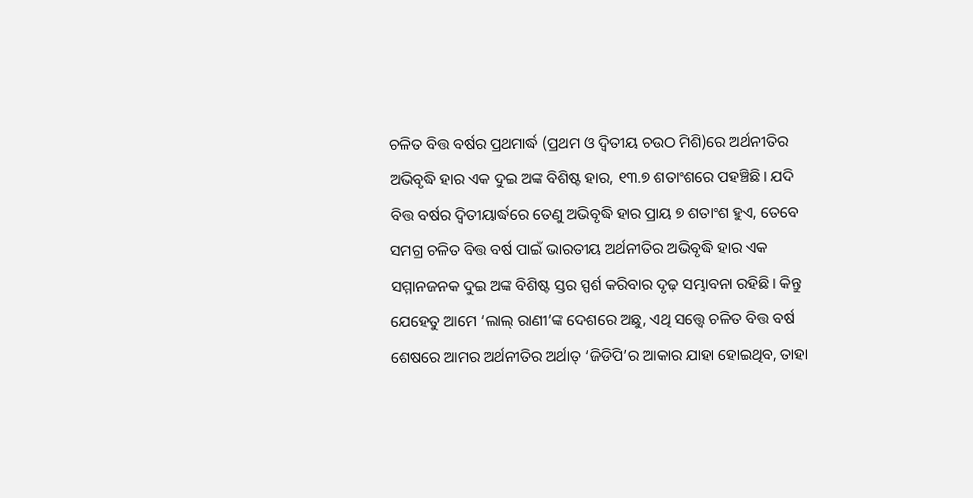ଚଳିତ ବିତ୍ତ ବର୍ଷର ପ୍ରଥମାର୍ଦ୍ଧ (ପ୍ରଥମ ଓ ଦ୍ବିତୀୟ ଚଉଠ ମିଶି)ରେ ଅର୍ଥନୀତିର ଅଭିବୃଦ୍ଧି ହାର ଏକ ଦୁଇ ଅଙ୍କ ବିଶିଷ୍ଟ ହାର, ୧୩.୭ ଶତାଂଶରେ ପହଞ୍ଚିଛି। ଯଦି ବିତ୍ତ ବର୍ଷର ଦ୍ବିତୀୟାର୍ଦ୍ଧରେ ତେଣୁ ଅଭିବୃଦ୍ଧି ହାର ପ୍ରାୟ ୭ ଶତାଂଶ ହୁଏ, ତେବେ ସମଗ୍ର ଚଳିତ ବିତ୍ତ ବର୍ଷ ପାଇଁ ଭାରତୀୟ ଅର୍ଥନୀତିର ଅଭିବୃଦ୍ଧି ହାର ଏକ ସମ୍ମାନଜନକ ଦୁଇ ଅଙ୍କ ବିଶିଷ୍ଟ ସ୍ତର ସ୍ପର୍ଶ କରିବାର ଦୃଢ଼ ସମ୍ଭାବନା ରହିଛି। କିନ୍ତୁ ଯେହେତୁ ଆମେ ‘ଲାଲ୍ ରାଣୀ’ଙ୍କ ଦେଶରେ ଅଛୁ, ଏଥି ସତ୍ତ୍ବେ ଚଳିତ ବିତ୍ତ ବର୍ଷ ଶେଷରେ ଆମର ଅର୍ଥନୀତିର ଅର୍ଥାତ୍ ‘ଜିଡିପି’ର ଆକାର ଯାହା ହୋଇଥିବ, ତାହା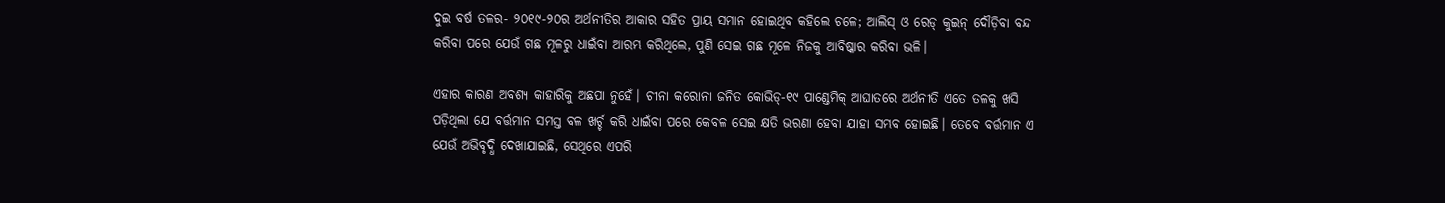ଦୁଇ ବର୍ଷ ତଳର- ୨୦୧୯-୨୦ର ଅର୍ଥନୀତିର ଆକାର ସହିତ ପ୍ରାୟ ସମାନ ହୋଇଥିବ କହିଲେ ଚଳେ; ଆଲିସ୍ ଓ ରେଡ୍ କୁଇନ୍ ଦୌଡ଼ିବା ବନ୍ଦ କରିବା ପରେ ଯେଉଁ ଗଛ ମୂଳରୁ ଧାଇଁବା ଆରମ୍ଭ କରିଥିଲେ, ପୁଣି ସେଇ ଗଛ ମୂଳେ ନିଜକୁ ଆବିଷ୍କାର କରିବା ଭଳି।

ଏହାର କାରଣ ଅବଶ୍ୟ କାହାରିକୁ ଅଛପା ନୁହେଁ। ଚୀନା କରୋନା ଜନିତ କୋଭିଡ୍-୧୯ ପାଣ୍ଡେମିକ୍ ଆଘାତରେ ଅର୍ଥନୀତି ଏତେ ତଳକୁ ଖସି ପଡ଼ିଥିଲା ଯେ ବର୍ତ୍ତମାନ ସମସ୍ତ ବଳ ଖର୍ଚ୍ଚ କରି ଧାଇଁବା ପରେ କେବଳ ସେଇ କ୍ଷତି ଭରଣା ହେବା ଯାହା ସମ୍ଭବ ହୋଇଛି। ତେବେ ବର୍ତ୍ତମାନ ଏ ଯେଉଁ ଅଭିବୃଦ୍ଧି ଦେଖାଯାଇଛି, ସେଥିରେ ଏପରି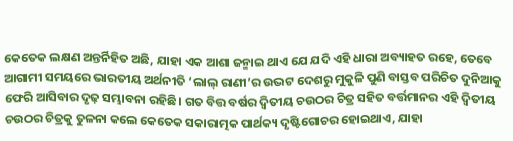କେତେକ ଲକ୍ଷଣ ଅନ୍ତର୍ନିହିତ ଅଛି, ଯାହା ଏକ ଆଶା ଜନ୍ମାଇ ଥାଏ ଯେ ଯଦି ଏହି ଧାରା ଅବ୍ୟାହତ ରହେ, ତେବେ ଆଗାମୀ ସମୟରେ ଭାରତୀୟ ଅର୍ଥନୀତି ‘ଲାଲ୍ ରାଣୀ’ର ଉଦ୍ଭଟ ଦେଶରୁ ମୁକୁଳି ପୁଣି ବାସ୍ତବ ପରିଚିତ ଦୁନିଆକୁ ଫେରି ଆସିବାର ଦୃଢ଼ ସମ୍ଭାବନା ରହିଛି। ଗତ ବିତ୍ତ ବର୍ଷର ଦ୍ବିତୀୟ ଚଉଠର ଚିତ୍ର ସହିତ ବର୍ତ୍ତମାନର ଏହି ଦ୍ବିତୀୟ ଚଉଠର ଚିତ୍ରକୁ ତୁଳନା କଲେ କେତେକ ସକାରାତ୍ମକ ପାର୍ଥକ୍ୟ ଦୃଷ୍ଟିଗୋଚର ହୋଇଥାଏ, ଯାହା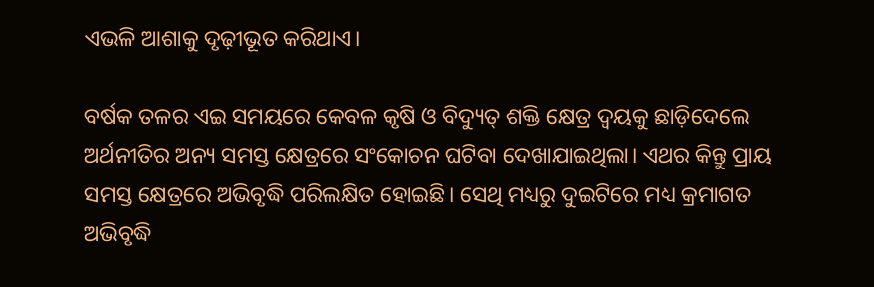ଏଭଳି ଆଶାକୁ ଦୃଢ଼ୀଭୂତ କରିଥାଏ।

ବର୍ଷକ ତଳର ଏଇ ସମୟରେ କେବଳ କୃଷି ଓ ବିଦ୍ୟୁତ୍ ଶକ୍ତି କ୍ଷେତ୍ର ଦ୍ବୟକୁ ଛାଡ଼ିଦେଲେ ଅର୍ଥନୀତିର ଅନ୍ୟ ସମସ୍ତ କ୍ଷେତ୍ରରେ ସଂକୋଚନ ଘଟିବା ଦେଖାଯାଇଥିଲା। ଏଥର କିନ୍ତୁ ପ୍ରାୟ ସମସ୍ତ କ୍ଷେତ୍ରରେ ଅଭିବୃଦ୍ଧି ପରିଲକ୍ଷିତ ହୋଇଛି। ସେଥି ମଧ୍ୟରୁ ଦୁଇଟିରେ ମଧ୍ୟ କ୍ରମାଗତ ଅଭିବୃଦ୍ଧି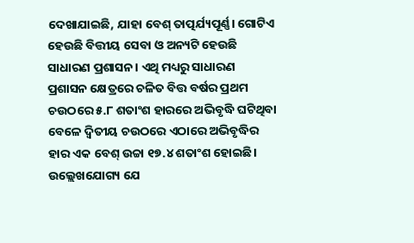ଦେଖାଯାଇଛି, ଯାହା ବେଶ୍ ତାତ୍ପର୍ଯ୍ୟପୂର୍ଣ୍ଣ। ଗୋଟିଏ ହେଉଛି ବିତ୍ତୀୟ ସେବା ଓ ଅନ୍ୟଟି ହେଉଛି ସାଧାରଣ ପ୍ରଶାସନ। ଏଥି ମଧ୍ୟରୁ ସାଧାରଣ ପ୍ରଶାସନ କ୍ଷେତ୍ରରେ ଚଳିତ ବିତ୍ତ ବର୍ଷର ପ୍ରଥମ ଚଉଠରେ ୫.୮ ଶତାଂଶ ହାରରେ ଅଭିବୃଦ୍ଧି ଘଟିଥିବା ବେଳେ ଦ୍ବିତୀୟ ଚଉଠରେ ଏଠାରେ ଅଭିବୃଦ୍ଧିର ହାର ଏକ ବେଶ୍ ଉଚ୍ଚା ୧୭.୪ ଶତାଂଶ ହୋଇଛି। ଉଲ୍ଲେଖଯୋଗ୍ୟ ଯେ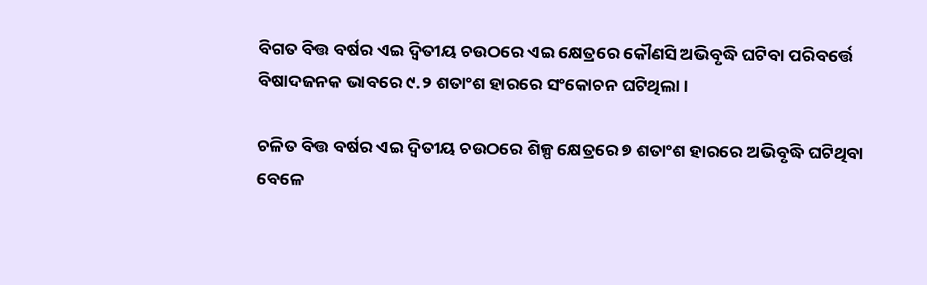ବିଗତ ବିତ୍ତ ବର୍ଷର ଏଇ ଦ୍ବିତୀୟ ଚଉଠରେ ଏଇ କ୍ଷେତ୍ରରେ କୌଣସି ଅଭିବୃଦ୍ଧି ଘଟିବା ପରିବର୍ତ୍ତେ ବିଷାଦଜନକ ଭାବରେ ୯.୨ ଶତାଂଶ ହାରରେ ସଂକୋଚନ ଘଟିଥିଲା।

ଚଳିତ ବିତ୍ତ ବର୍ଷର ଏଇ ଦ୍ବିତୀୟ ଚଉଠରେ ଶିଳ୍ପ କ୍ଷେତ୍ରରେ ୭ ଶତାଂଶ ହାରରେ ଅଭିବୃଦ୍ଧି ଘଟିଥିବା ବେଳେ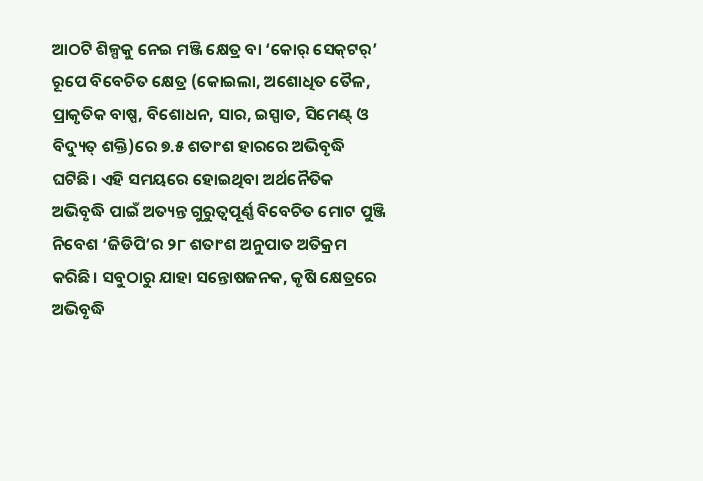ଆଠଟି ଶିଳ୍ପକୁ ନେଇ ମଞ୍ଜି କ୍ଷେତ୍ର ବା ‘କୋର୍ ସେକ୍‌ଟର୍’ ରୂପେ ବିବେଚିତ କ୍ଷେତ୍ର (କୋଇଲା, ଅଶୋଧିତ ତୈଳ, ପ୍ରାକୃତିକ ବାଷ୍ପ, ବିଶୋଧନ, ସାର, ଇସ୍ପାତ, ସିମେଣ୍ଟ୍ ଓ ବିଦ୍ୟୁତ୍ ଶକ୍ତି)ରେ ୭.୫ ଶତାଂଶ ହାରରେ ଅଭିବୃଦ୍ଧି ଘଟିଛି। ଏହି ସମୟରେ ହୋଇଥିବା ଅର୍ଥନୈତିକ ଅଭିବୃଦ୍ଧି ପାଇଁ ଅତ୍ୟନ୍ତ ଗୁରୁତ୍ବପୂର୍ଣ୍ଣ ବିବେଚିତ ମୋଟ ପୁଞ୍ଜି ନିବେଶ ‘ଜିଡିପି’ର ୨୮ ଶତାଂଶ ଅନୁପାତ ଅତିକ୍ରମ କରିଛି। ସବୁଠାରୁ ଯାହା ସନ୍ତୋଷଜନକ, କୃଷି କ୍ଷେତ୍ରରେ ଅଭିବୃଦ୍ଧି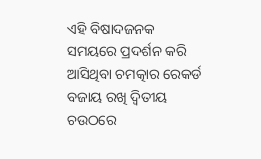ଏହି ବିଷାଦଜନକ ସମୟରେ ପ୍ରଦର୍ଶନ କରି ଆସିଥିବା ଚମତ୍କାର ରେକର୍ଡ ବଜାୟ ରଖି ଦ୍ବିତୀୟ ଚଉଠରେ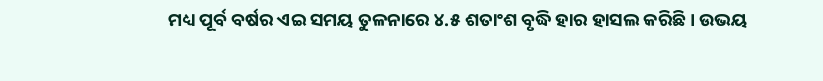ମଧ୍ୟ ପୂର୍ବ ବର୍ଷର ଏଇ ସମୟ ତୁଳନାରେ ୪.୫ ଶତାଂଶ ବୃଦ୍ଧି ହାର ହାସଲ କରିଛି। ଉଭୟ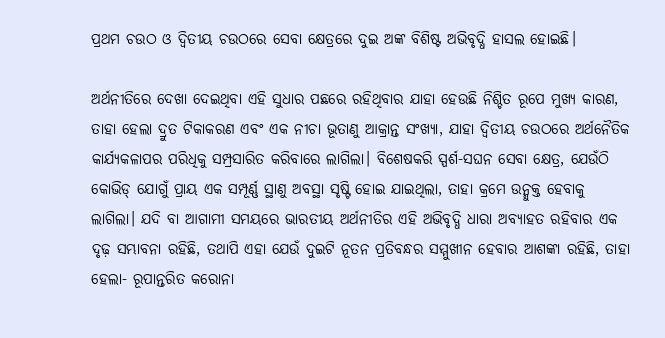ପ୍ରଥମ ଚଉଠ ଓ ଦ୍ବିତୀୟ ଚଉଠରେ ସେବା କ୍ଷେତ୍ରରେ ଦୁଇ ଅଙ୍କ ବିଶିଷ୍ଟ ଅଭିବୃଦ୍ଧି ହାସଲ ହୋଇଛି।

ଅର୍ଥନୀତିରେ ଦେଖା ଦେଇଥିବା ଏହି ସୁଧାର ପଛରେ ରହିଥିବାର ଯାହା ହେଉଛି ନିଶ୍ଚିତ ରୂପେ ମୁଖ୍ୟ କାରଣ, ତାହା ହେଲା ଦ୍ରୁତ ଟିକାକରଣ ଏବଂ ଏକ ନୀଚା ଭୂତାଣୁ ଆକ୍ରାନ୍ତ ସଂଖ୍ୟା, ଯାହା ଦ୍ବିତୀୟ ଚଉଠରେ ଅର୍ଥନୈତିକ କାର୍ଯ୍ୟକଳାପର ପରିଧିକୁ ସମ୍ପ୍ରସାରିତ କରିବାରେ ଲାଗିଲା। ବିଶେଷକରି ସ୍ପର୍ଶ-ସଘନ ସେବା କ୍ଷେତ୍ର, ଯେଉଁଠି କୋଭିଡ୍ ଯୋଗୁଁ ପ୍ରାୟ ଏକ ସମ୍ପୂର୍ଣ୍ଣ ସ୍ଥାଣୁ ଅବସ୍ଥା ସୃଷ୍ଟି ହୋଇ ଯାଇଥିଲା, ତାହା କ୍ରମେ ଉନ୍ମୁକ୍ତ ହେବାକୁ ଲାଗିଲା। ଯଦି ବା ଆଗାମୀ ସମୟରେ ଭାରତୀୟ ଅର୍ଥନୀତିର ଏହି ଅଭିବୃଦ୍ଧି ଧାରା ଅବ୍ୟାହତ ରହିବାର ଏକ ଦୃଢ଼ ସମ୍ଭାବନା ରହିଛି, ତଥାପି ଏହା ଯେଉଁ ଦୁଇଟି ନୂତନ ପ୍ରତିବନ୍ଧର ସମ୍ମୁଖୀନ ହେବାର ଆଶଙ୍କା ରହିଛି, ତାହା ହେଲା- ରୂପାନ୍ତରିତ କରୋନା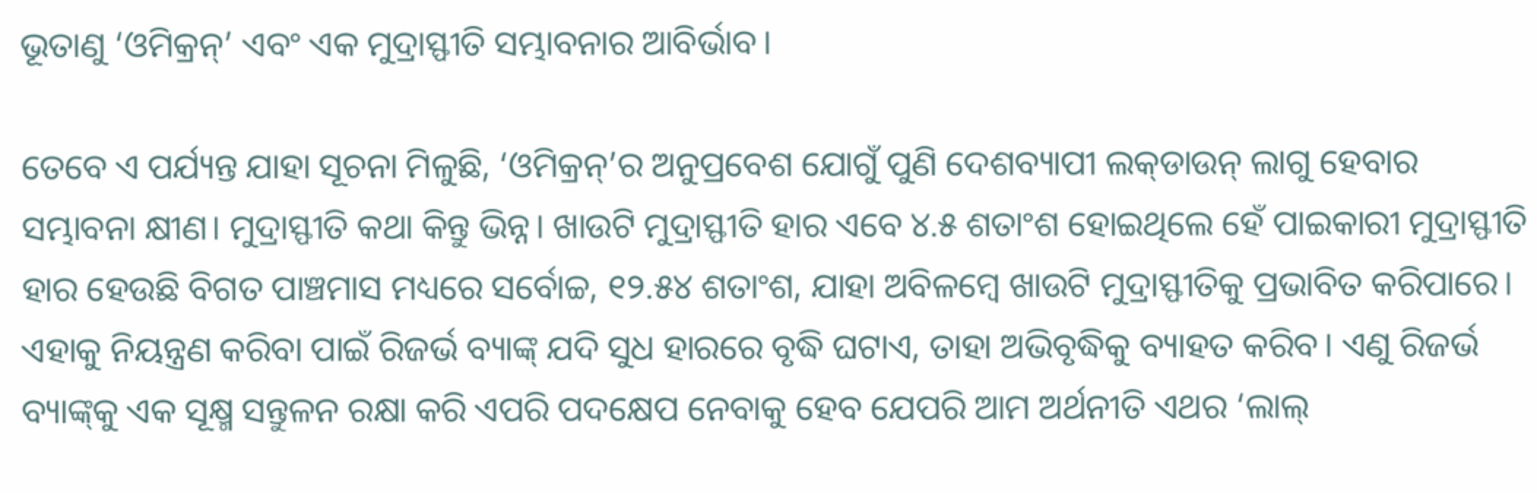ଭୂତାଣୁ ‘ଓମିକ୍ରନ୍’ ଏବଂ ଏକ ମୁଦ୍ରାସ୍ଫୀତି ସମ୍ଭାବନାର ଆବିର୍ଭାବ।

ତେବେ ଏ ପର୍ଯ୍ୟନ୍ତ ଯାହା ସୂଚନା ମିଳୁଛି, ‘ଓମିକ୍ରନ୍’ର ଅନୁପ୍ରବେଶ ଯୋଗୁଁ ପୁଣି ଦେଶବ୍ୟାପୀ ଲକ୍‌ଡାଉନ୍ ଲାଗୁ ହେବାର ସମ୍ଭାବନା କ୍ଷୀଣ। ମୁଦ୍ରାସ୍ଫୀତି କଥା କିନ୍ତୁ ଭିନ୍ନ। ଖାଉଟି ମୁଦ୍ରାସ୍ଫୀତି ହାର ଏବେ ୪.୫ ଶତାଂଶ ହୋଇଥିଲେ ହେଁ ପାଇକାରୀ ମୁଦ୍ରାସ୍ଫୀତି ହାର ହେଉଛି ବିଗତ ପାଞ୍ଚମାସ ମଧ୍ୟରେ ସର୍ବୋଚ୍ଚ, ୧୨.୫୪ ଶତାଂଶ, ଯାହା ଅବିଳମ୍ବେ ଖାଉଟି ମୁଦ୍ରାସ୍ଫୀତିକୁ ପ୍ରଭାବିତ କରିପାରେ। ଏହାକୁ ନିୟନ୍ତ୍ରଣ କରିବା ପାଇଁ ରିଜର୍ଭ ବ୍ୟାଙ୍କ୍ ଯଦି ସୁଧ ହାରରେ ବୃଦ୍ଧି ଘଟାଏ, ତାହା ଅଭିବୃଦ୍ଧିକୁ ବ୍ୟାହତ କରିବ। ଏଣୁ ରିଜର୍ଭ ବ୍ୟାଙ୍କ୍‌କୁ ଏକ ସୂକ୍ଷ୍ମ ସନ୍ତୁଳନ ରକ୍ଷା କରି ଏପରି ପଦକ୍ଷେପ ନେବାକୁ ହେବ ଯେପରି ଆମ ଅର୍ଥନୀତି ଏଥର ‘ଲାଲ୍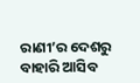ରାଣୀ’ର ଦେଶରୁ ବାହାରି ଆସିବ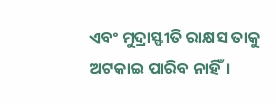ଏବଂ ମୁଦ୍ରାସ୍ଫୀତି ରାକ୍ଷସ ତାକୁ ଅଟକାଇ ପାରିବ ନାହିଁ।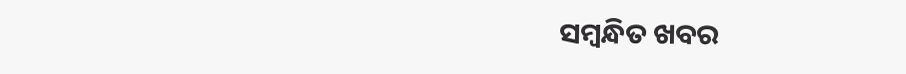ସମ୍ବନ୍ଧିତ ଖବର